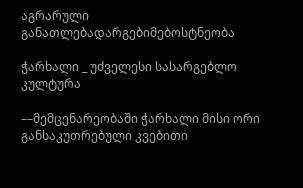აგრარული განათლებადარგებიმებოსტნეობა

ჭარხალი _ უძველესი სასარგებლო კულტურა

––მემცენარეობაში ჭარხალი მისი ორი განსაკუთრებული კვებითი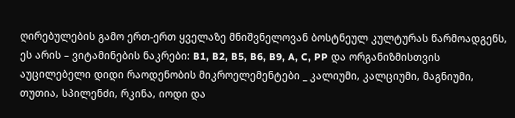ღირებულების გამო ერთ-ერთ ყველაზე მნიშვნელოვან ბოსტნეულ კულტურას წარმოადგენს, ეს არის – ვიტამინების ნაკრები: B1, B2, B5, B6, B9, A, C, PP და ორგანიზმისთვის აუცილებელი დიდი რაოდენობის მიკროელემენტები _ კალიუმი, კალციუმი, მაგნიუმი, თუთია, სპილენძი, რკინა, იოდი და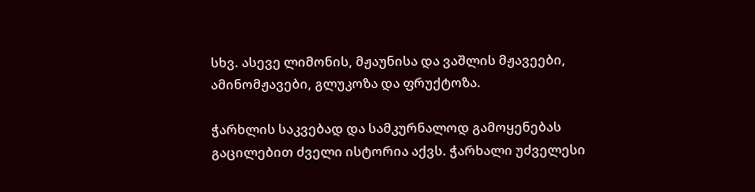სხვ. ასევე ლიმონის, მჟაუნისა და ვაშლის მჟავეები, ამინომჟავები, გლუკოზა და ფრუქტოზა.

ჭარხლის საკვებად და სამკურნალოდ გამოყენებას გაცილებით ძველი ისტორია აქვს. ჭარხალი უძველესი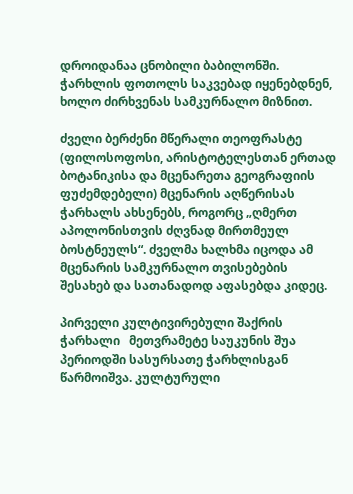დროიდანაა ცნობილი ბაბილონში. ჭარხლის ფოთოლს საკვებად იყენებდნენ, ხოლო ძირხვენას სამკურნალო მიზნით.

ძველი ბერძენი მწერალი თეოფრასტე (ფილოსოფოსი, არისტოტელესთან ერთად ბოტანიკისა და მცენარეთა გეოგრაფიის ფუძემდებელი) მცენარის აღწერისას ჭარხალს ახსენებს, როგორც „ღმერთ აპოლონისთვის ძღვნად მირთმეულ ბოსტნეულს“. ძველმა ხალხმა იცოდა ამ მცენარის სამკურნალო თვისებების შესახებ და სათანადოდ აფასებდა კიდეც.

პირველი კულტივირებული შაქრის ჭარხალი   მეთვრამეტე საუკუნის შუა პერიოდში სასურსათე ჭარხლისგან წარმოიშვა. კულტურული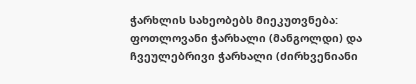ჭარხლის სახეობებს მიეკუთვნება: ფოთლოვანი ჭარხალი (მანგოლდი) და ჩვეულებრივი ჭარხალი (ძირხვენიანი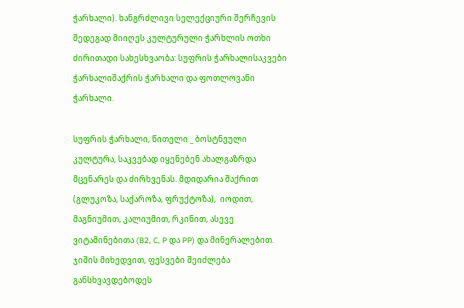ჭარხალი). ხანგრძლივი სელექციური შერჩევის შედეგად მიიღეს კულტურული ჭარხლის ოთხი ძირითადი სახესხვაობა: სუფრის ჭარხალისაკვები ჭარხალიშაქრის ჭარხალი და ფოთლოვანი ჭარხალი.

სუფრის ჭარხალი, წითელი _ ბოსტნეული კულტურა, საკვებად იყენებენ ახალგაზრდა მცენარეს და ძირხვენას. მდიდარია შაქრით (გლუკოზა, საქაროზა, ფრუქტოზა),  იოდით, მაგნიუმით, კალიუმით, რკინით, ასევე ვიტამინებითა (B2, C, P და PP) და მინერალებით. ჯიშის მიხედვით, ფესვები შეიძლება განსხვავდებოდეს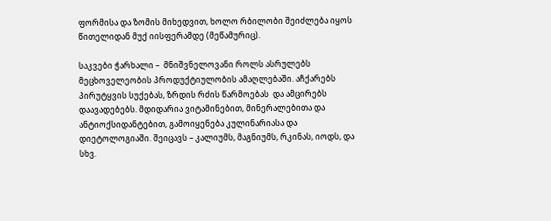ფორმისა და ზომის მიხედვით, ხოლო რბილობი შეიძლება იყოს წითელიდან მუქ იისფერამდე (მეწამურიც).

საკვები ჭარხალი –  მნიშვნელოვანი როლს ასრულებს მეცხოველეობის პროდუქტიულობის ამაღლებაში. აჩქარებს პირუტყვის სუქებას, ზრდის რძის წარმოებას  და ამცირებს დაავადებებს. მდიდარია ვიტამინებით, მინერალებითა და ანტიოქსიდანტებით, გამოიყენება კულინარიასა და დიეტოლოგიაში. შეიცავს – კალიუმს, მაგნიუმს, რკინას, იოდს, და სხვ.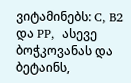ვიტამინებს: C, B2 და PP,  ასევე ბოჭკოვანას და ბეტაინს,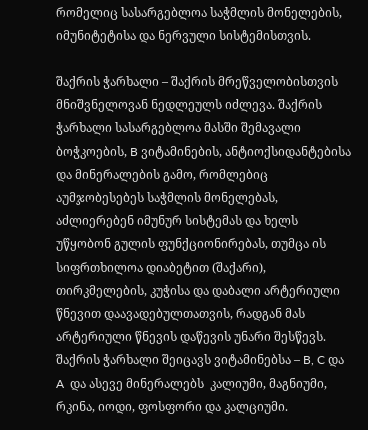რომელიც სასარგებლოა საჭმლის მონელების, იმუნიტეტისა და ნერვული სისტემისთვის.

შაქრის ჭარხალი – შაქრის მრეწველობისთვის მნიშვნელოვან ნედლეულს იძლევა. შაქრის ჭარხალი სასარგებლოა მასში შემავალი ბოჭკოების, B ვიტამინების, ანტიოქსიდანტებისა და მინერალების გამო, რომლებიც აუმჯობესებეს საჭმლის მონელებას, აძლიერებენ იმუნურ სისტემას და ხელს უწყობონ გულის ფუნქციონირებას, თუმცა ის სიფრთხილოა დიაბეტით (შაქარი), თირკმელების, კუჭისა და დაბალი არტერიული წნევით დაავადებულთათვის, რადგან მას  არტერიული წნევის დაწევის უნარი შესწევს. შაქრის ჭარხალი შეიცავს ვიტამინებსა – B, C და A  და ასევე მინერალებს  კალიუმი, მაგნიუმი, რკინა, იოდი, ფოსფორი და კალციუმი.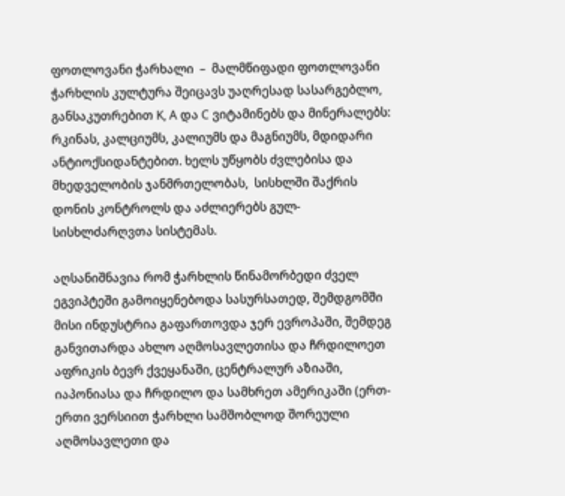ფოთლოვანი ჭარხალი  –  მალმწიფადი ფოთლოვანი ჭარხლის კულტურა შეიცავს უაღრესად სასარგებლო, განსაკუთრებით K, A და C ვიტამინებს და მინერალებს: რკინას, კალციუმს, კალიუმს და მაგნიუმს, მდიდარი ანტიოქსიდანტებით. ხელს უწყობს ძვლებისა და მხედველობის ჯანმრთელობას,  სისხლში შაქრის დონის კონტროლს და აძლიერებს გულ-სისხლძარღვთა სისტემას.

აღსანიშნავია რომ ჭარხლის წინამორბედი ძველ ეგვიპტეში გამოიყენებოდა სასურსათედ, შემდგომში მისი ინდუსტრია გაფართოვდა ჯერ ევროპაში, შემდეგ განვითარდა ახლო აღმოსავლეთისა და ჩრდილოეთ აფრიკის ბევრ ქვეყანაში, ცენტრალურ აზიაში,  იაპონიასა და ჩრდილო და სამხრეთ ამერიკაში (ერთ-ერთი ვერსიით ჭარხლი სამშობლოდ შორეული აღმოსავლეთი და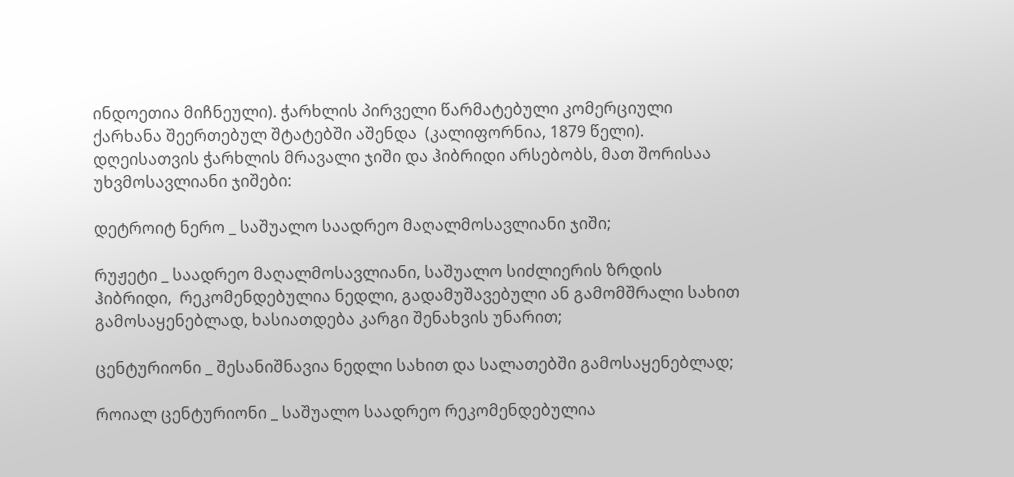ინდოეთია მიჩნეული). ჭარხლის პირველი წარმატებული კომერციული ქარხანა შეერთებულ შტატებში აშენდა  (კალიფორნია, 1879 წელი). დღეისათვის ჭარხლის მრავალი ჯიში და ჰიბრიდი არსებობს, მათ შორისაა უხვმოსავლიანი ჯიშები:

დეტროიტ ნერო _ საშუალო საადრეო მაღალმოსავლიანი ჯიში;

რუჟეტი _ საადრეო მაღალმოსავლიანი, საშუალო სიძლიერის ზრდის ჰიბრიდი,  რეკომენდებულია ნედლი, გადამუშავებული ან გამომშრალი სახით გამოსაყენებლად, ხასიათდება კარგი შენახვის უნარით;

ცენტურიონი _ შესანიშნავია ნედლი სახით და სალათებში გამოსაყენებლად;

როიალ ცენტურიონი _ საშუალო საადრეო რეკომენდებულია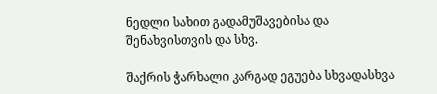ნედლი სახით გადამუშავებისა და შენახვისთვის და სხვ.

შაქრის ჭარხალი კარგად ეგუება სხვადასხვა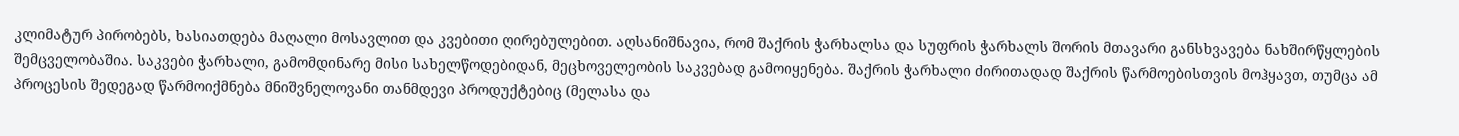კლიმატურ პირობებს, ხასიათდება მაღალი მოსავლით და კვებითი ღირებულებით. აღსანიშნავია, რომ შაქრის ჭარხალსა და სუფრის ჭარხალს შორის მთავარი განსხვავება ნახშირწყლების შემცველობაშია. საკვები ჭარხალი, გამომდინარე მისი სახელწოდებიდან, მეცხოველეობის საკვებად გამოიყენება. შაქრის ჭარხალი ძირითადად შაქრის წარმოებისთვის მოჰყავთ, თუმცა ამ პროცესის შედეგად წარმოიქმნება მნიშვნელოვანი თანმდევი პროდუქტებიც (მელასა და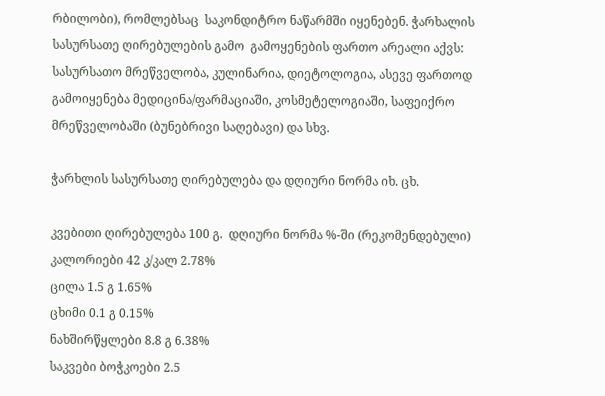რბილობი), რომლებსაც  საკონდიტრო ნაწარმში იყენებენ. ჭარხალის სასურსათე ღირებულების გამო  გამოყენების ფართო არეალი აქვს: სასურსათო მრეწველობა, კულინარია, დიეტოლოგია, ასევე ფართოდ გამოიყენება მედიცინა/ფარმაციაში, კოსმეტელოგიაში, საფეიქრო მრეწველობაში (ბუნებრივი საღებავი) და სხვ.

ჭარხლის სასურსათე ღირებულება და დღიური ნორმა იხ. ცხ.

კვებითი ღირებულება 100 გ.  დღიური ნორმა %-ში (რეკომენდებული)
კალორიები 42 კ/კალ 2.78%
ცილა 1.5 გ 1.65%
ცხიმი 0.1 გ 0.15%
ნახშირწყლები 8.8 გ 6.38%
საკვები ბოჭკოები 2.5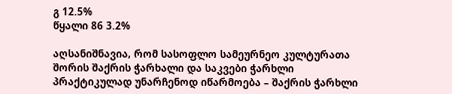გ 12.5%
წყალი 86 3.2%

აღსანიშნავია, რომ სასოფლო სამეურნეო კულტურათა შორის შაქრის ჭარხალი და საკვები ჭარხლი პრაქტიკულად უნარჩენოდ იწარმოება – შაქრის ჭარხლი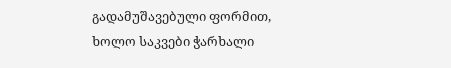გადამუშავებული ფორმით, ხოლო საკვები ჭარხალი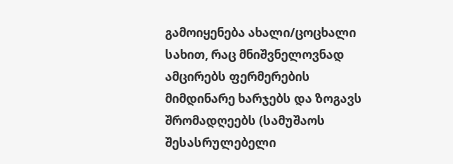გამოიყენება ახალი/ცოცხალი სახით, რაც მნიშვნელოვნად ამცირებს ფერმერების მიმდინარე ხარჯებს და ზოგავს შრომადღეებს (სამუშაოს შესასრულებელი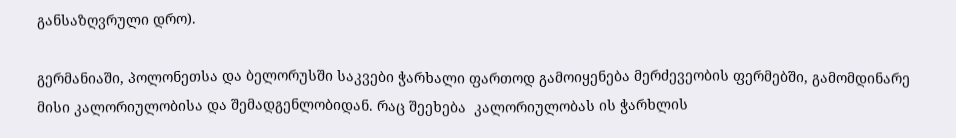განსაზღვრული დრო).

გერმანიაში, პოლონეთსა და ბელორუსში საკვები ჭარხალი ფართოდ გამოიყენება მერძევეობის ფერმებში, გამომდინარე მისი კალორიულობისა და შემადგენლობიდან. რაც შეეხება  კალორიულობას ის ჭარხლის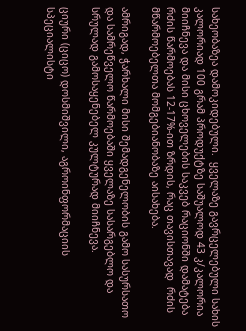სახეობაზეა დამოკიდებული.  ყველაზე გავრცელებული სახის კალორიად 100 გრამ პროდუქტზე საშუალოდ 43 კ/კალორია მიიჩნევა და მისი ცხოველების საკვებ რაციონში დამატება რძის წარმოებას 12-17%-ით ზრდის, რაც თავისთავად  რძის მწარმოებელთა მომგებიანობაზე აისახება.

ამრიგად, ჭარხალი მისი შემადგენელობის გამო სასურსათო და სამრეწველო წარმოებაში ყველაზე სასარგებლო და სრულად გამოსაყენებელ კულტურად მიიჩნევა.

ციური (ციცო) დოსმიშვილი, აგროინფორმაციის სპეციალისტი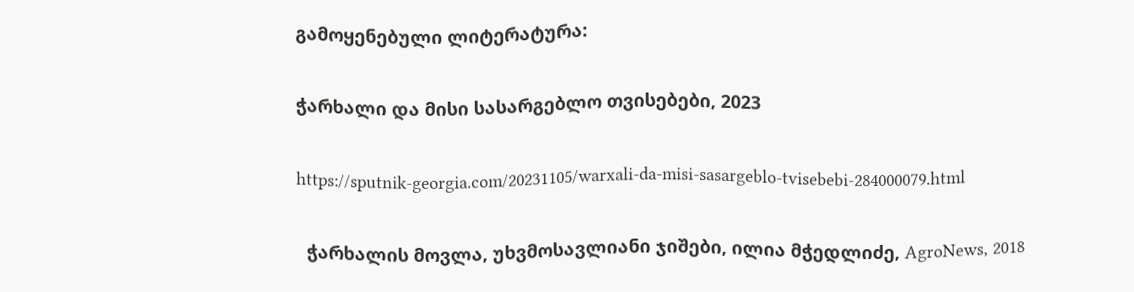გამოყენებული ლიტერატურა:

ჭარხალი და მისი სასარგებლო თვისებები, 2023

https://sputnik-georgia.com/20231105/warxali-da-misi-sasargeblo-tvisebebi-284000079.html

  ჭარხალის მოვლა, უხვმოსავლიანი ჯიშები, ილია მჭედლიძე, AgroNews, 2018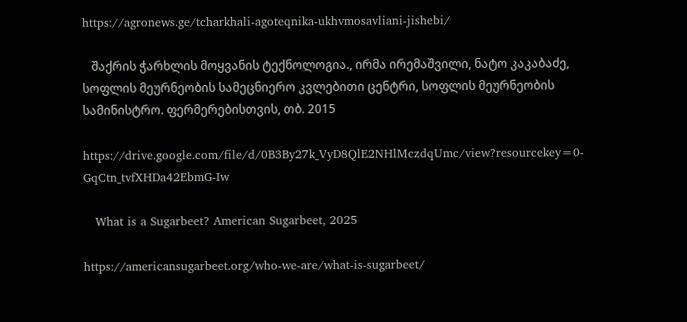https://agronews.ge/tcharkhali-agoteqnika-ukhvmosavliani-jishebi/

   შაქრის ჭარხლის მოყვანის ტექნოლოგია., ირმა ირემაშვილი, ნატო კაკაბაძე, სოფლის მეურნეობის სამეცნიერო კვლებითი ცენტრი, სოფლის მეურნეობის სამინისტრო. ფერმერებისთვის, თბ. 2015

https://drive.google.com/file/d/0B3By27k_VyD8QlE2NHlMczdqUmc/view?resourcekey=0-GqCtn_tvfXHDa42EbmG-Iw

   What is a Sugarbeet? American Sugarbeet, 2025

https://americansugarbeet.org/who-we-are/what-is-sugarbeet/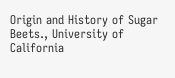Origin and History of Sugar Beets., University of California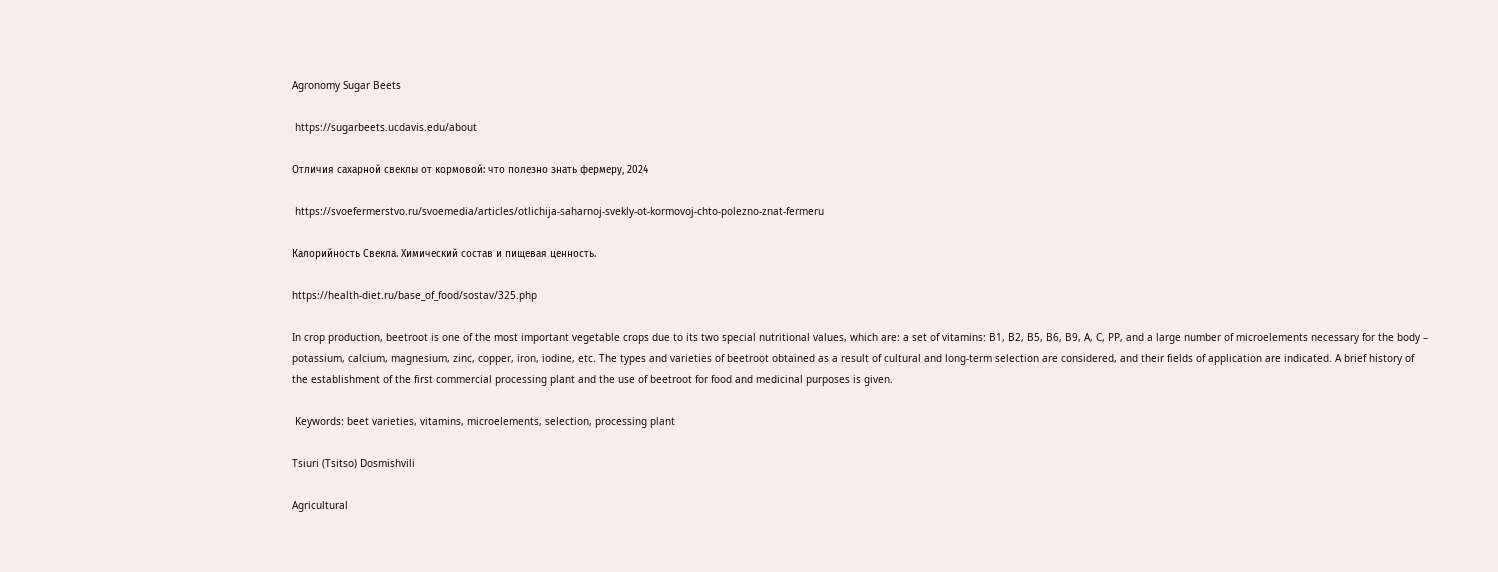Agronomy Sugar Beets

 https://sugarbeets.ucdavis.edu/about

Отличия сахарной свеклы от кормовой: что полезно знать фермеру, 2024

 https://svoefermerstvo.ru/svoemedia/articles/otlichija-saharnoj-svekly-ot-kormovoj-chto-polezno-znat-fermeru

Калорийность Свекла. Химический состав и пищевая ценность.

https://health-diet.ru/base_of_food/sostav/325.php

In crop production, beetroot is one of the most important vegetable crops due to its two special nutritional values, which are: a set of vitamins: B1, B2, B5, B6, B9, A, C, PP, and a large number of microelements necessary for the body – potassium, calcium, magnesium, zinc, copper, iron, iodine, etc. The types and varieties of beetroot obtained as a result of cultural and long-term selection are considered, and their fields of application are indicated. A brief history of the establishment of the first commercial processing plant and the use of beetroot for food and medicinal purposes is given.

 Keywords: beet varieties, vitamins, microelements, selection, processing plant

Tsiuri (Tsitso) Dosmishvili

Agricultural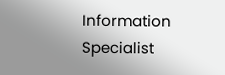Information Specialist